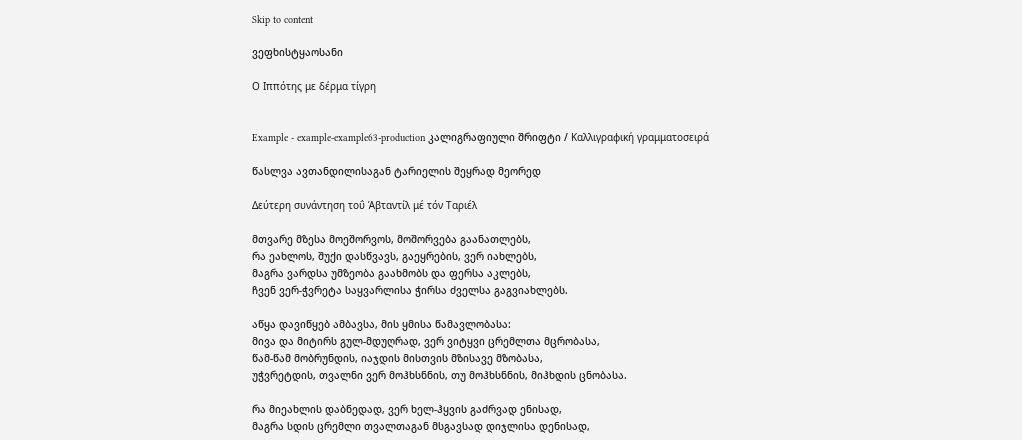Skip to content

ვეფხისტყაოსანი

Ο Ιππότης με δέρμα τίγρη


Example - example-example63-production კალიგრაფიული შრიფტი / Καλλιγραφική γραμματοσειρά

წასლვა ავთანდილისაგან ტარიელის შეყრად მეორედ

Δεύτερη συνάντηση τοΰ Άβταντίλ μέ τόν Ταριέλ

მთვარე მზესა მოეშორვოს, მოშორვება გაანათლებს,
რა ეახლოს, შუქი დასწვავს, გაეყრების, ვერ იახლებს,
მაგრა ვარდსა უმზეობა გაახმობს და ფერსა აკლებს,
ჩვენ ვერ-ჭვრეტა საყვარლისა ჭირსა ძველსა გაგვიახლებს.

აწყა დავიწყებ ამბავსა, მის ყმისა წამავლობასა:
მივა და მიტირს გულ-მდუღრად, ვერ ვიტყვი ცრემლთა მცრობასა,
წამ-წამ მობრუნდის, იაჯდის მისთვის მზისავე მზობასა,
უჭვრეტდის, თვალნი ვერ მოჰხსნნის, თუ მოჰხსნნის, მიჰხდის ცნობასა.

რა მიეახლის დაბნედად, ვერ ხელ-ჰყვის გაძრვად ენისად,
მაგრა სდის ცრემლი თვალთაგან მსგავსად დიჯლისა დენისად,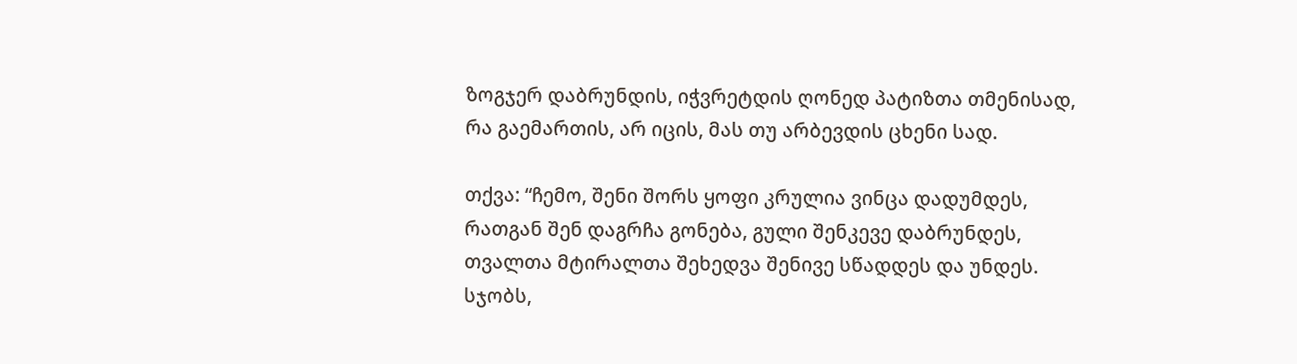ზოგჯერ დაბრუნდის, იჭვრეტდის ღონედ პატიზთა თმენისად,
რა გაემართის, არ იცის, მას თუ არბევდის ცხენი სად.

თქვა: “ჩემო, შენი შორს ყოფი კრულია ვინცა დადუმდეს,
რათგან შენ დაგრჩა გონება, გული შენკევე დაბრუნდეს,
თვალთა მტირალთა შეხედვა შენივე სწადდეს და უნდეს.
სჯობს,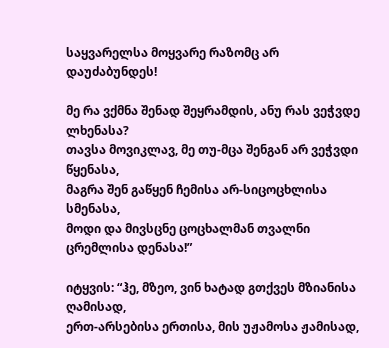საყვარელსა მოყვარე რაზომც არ დაუძაბუნდეს!

მე რა ვქმნა შენად შეყრამდის, ანუ რას ვეჭვდე ლხენასა?
თავსა მოვიკლავ, მე თუ-მცა შენგან არ ვეჭვდი წყენასა,
მაგრა შენ გაწყენ ჩემისა არ-სიცოცხლისა სმენასა,
მოდი და მივსცნე ცოცხალმან თვალნი ცრემლისა დენასა!”

იტყვის: “ჰე, მზეო, ვინ ხატად გთქვეს მზიანისა ღამისად,
ერთ-არსებისა ერთისა, მის უჟამოსა ჟამისად,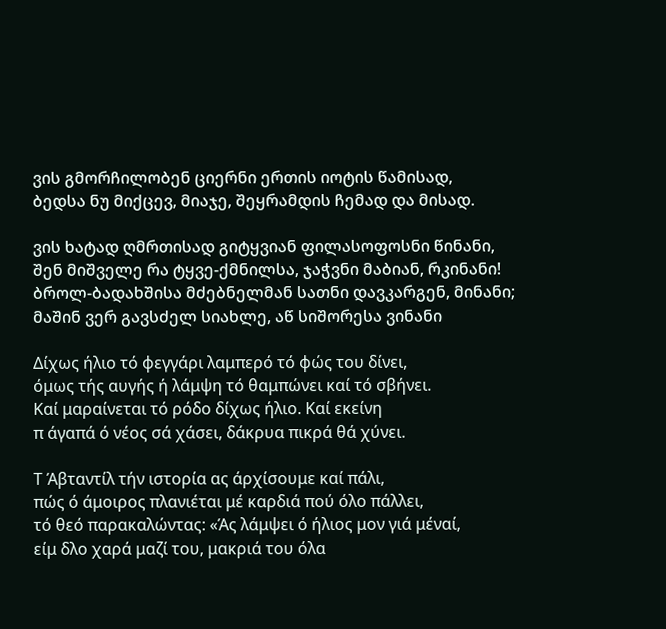ვის გმორჩილობენ ციერნი ერთის იოტის წამისად,
ბედსა ნუ მიქცევ, მიაჯე, შეყრამდის ჩემად და მისად.

ვის ხატად ღმრთისად გიტყვიან ფილასოფოსნი წინანი,
შენ მიშველე რა ტყვე-ქმნილსა, ჯაჭვნი მაბიან, რკინანი!
ბროლ-ბადახშისა მძებნელმან სათნი დავკარგენ, მინანი;
მაშინ ვერ გავსძელ სიახლე, აწ სიშორესა ვინანი

Δίχως ήλιο τό φεγγάρι λαμπερό τό φώς του δίνει,
όμως τής αυγής ή λάμψη τό θαμπώνει καί τό σβήνει.
Καί μαραίνεται τό ρόδο δίχως ήλιο. Καί εκείνη
π άγαπά ό νέος σά χάσει, δάκρυα πικρά θά χύνει.

Τ Άβταντίλ τήν ιστορία ας άρχίσουμε καί πάλι,
πώς ό άμοιρος πλανιέται μέ καρδιά πού όλο πάλλει,
τό θεό παρακαλώντας: «Άς λάμψει ό ήλιος μον γιά μέναί,
είμ δλο χαρά μαζί του, μακριά του όλα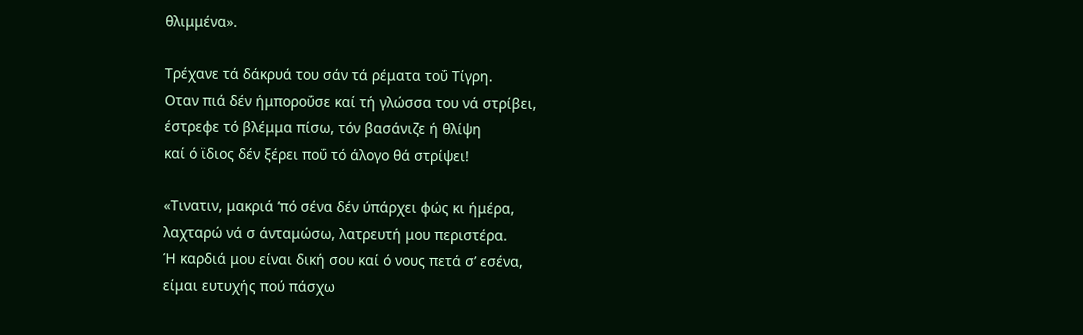θλιμμένα».

Τρέχανε τά δάκρυά του σάν τά ρέματα τοΰ Τίγρη.
Οταν πιά δέν ήμποροΰσε καί τή γλώσσα του νά στρίβει,
έστρεφε τό βλέμμα πίσω, τόν βασάνιζε ή θλίψη
καί ό ϊδιος δέν ξέρει ποΰ τό άλογο θά στρίψει!

«Τινατιν, μακριά ’πό σένα δέν ύπάρχει φώς κι ήμέρα,
λαχταρώ νά σ άνταμώσω, λατρευτή μου περιστέρα.
Ή καρδιά μου είναι δική σου καί ό νους πετά σ’ εσένα,
είμαι ευτυχής πού πάσχω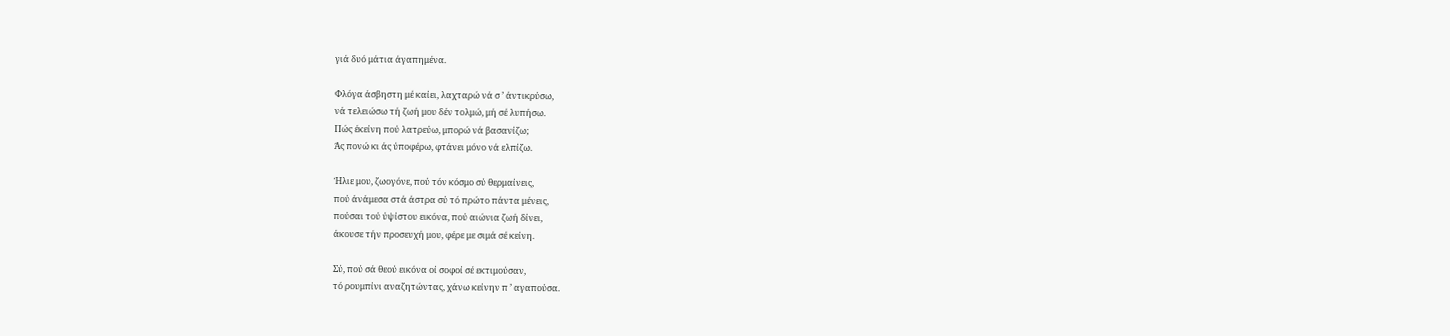γιά δυό μάτια άγαπημένα.

Φλόγα άσβηστη μέ καίει, λαχταρώ νά σ ’ άντικρύσω,
νά τελειώσω τή ζωή μου δέν τολμώ, μή σέ λυπήσω.
Πώς έκείνη πού λατρεύω, μπορώ νά βασανίζω;
Άς πονώ κι άς ύποφέρω, φτάνει μόνο νά ελπίζω.

Ήλιε μου, ζωογόνε, πού τόν κόσμο σύ θερμαίνεις,
πού άνάμεσα στά άστρα σύ τό πρώτο πάντα μένεις,
πούσαι τού ύψίστου εικόνα, πού αιώνια ζωή δίνει,
άκουσε τήν προσευχή μου, φέρε με σιμά σέ κείνη.

Σύ, πού σά θεού εικόνα οί σοφοί σέ εκτιμούσαν,
τό ρουμπίνι αναζητώντας, χάνω κείνην π ’ αγαπούσα.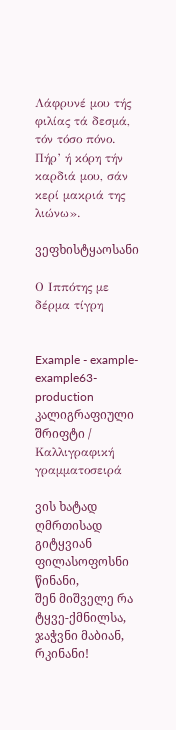Λάφρυνέ μου τής φιλίας τά δεσμά, τόν τόσο πόνο.
Πήρ’ ή κόρη τήν καρδιά μου, σάν κερί μακριά της λιώνω».

ვეფხისტყაოსანი

Ο Ιππότης με δέρμα τίγρη


Example - example-example63-production კალიგრაფიული შრიფტი / Καλλιγραφική γραμματοσειρά

ვის ხატად ღმრთისად გიტყვიან ფილასოფოსნი წინანი,
შენ მიშველე რა ტყვე-ქმნილსა, ჯაჭვნი მაბიან, რკინანი!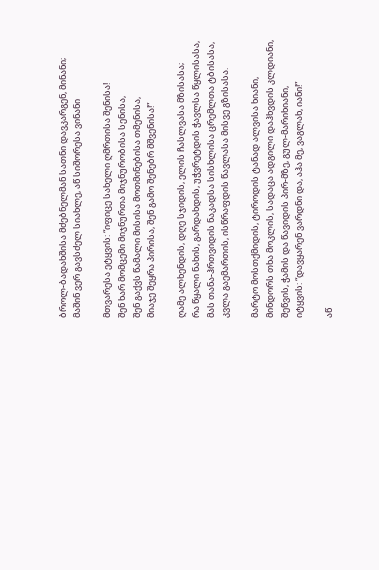ბროლ-ბადახშისა მძებნელმან სათნი დავკარგენ, მინანი;
მაშინ ვერ გავსძელ სიახლე, აწ სიშორესა ვინანი

მთვარესა ეტყვის: “იფიცე სახელი ღმრთისა შენისა!
შენ ხარ მომცემი მიჯნურთა მიჯნურობისა სენისა,
შენ გაქვს წამალი მისისა მოთმინებისა თმენისა,
მიაჯე შეყრა პირისა, შენ გამო შენებრ მშვენისა!”

ღამე ალხენდის, დღე სჯიდის, ელის ჩასლვასა მზისასა;
რა წყალი ნახის, გარდახდის, უჭვრეტდის ჭავლსა წყლისასა,
მას თანა-ჰრთვიდის ნაკადსა სისხლისა ცრემლთა ტბისასა,
კვლა გაემართის, ისწრაფდის წავლასა მისვე გზისასა.

მარტო მოსთქმიდის, ტიროდის ტანად ალვისა ხიანი,
მინდორს თხა მოკლის, სადაცა ადგილი დაჰხვდის კლდიანი,
შეწვის, ჭამის და წავიდის პირ-მზე, გულ-მარიხიანი,
იტყვის: “დავყარენ ვარდნი და, აჰა მე, ვაგლახ, იანი!”

აწ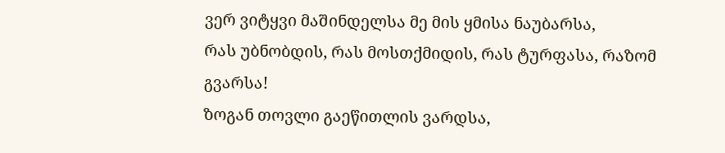ვერ ვიტყვი მაშინდელსა მე მის ყმისა ნაუბარსა,
რას უბნობდის, რას მოსთქმიდის, რას ტურფასა, რაზომ გვარსა!
ზოგან თოვლი გაეწითლის ვარდსა,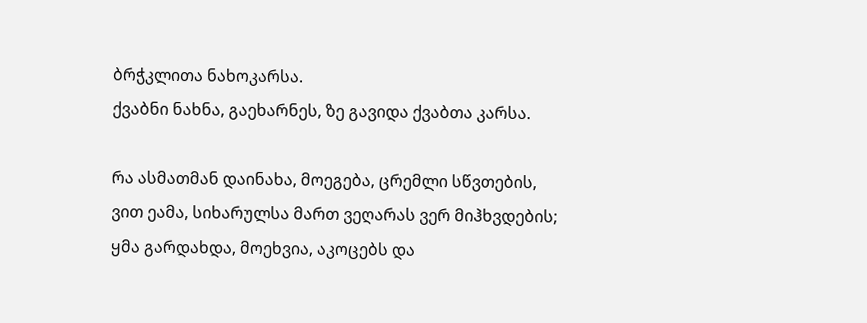ბრჭკლითა ნახოკარსა.
ქვაბნი ნახნა, გაეხარნეს, ზე გავიდა ქვაბთა კარსა.

რა ასმათმან დაინახა, მოეგება, ცრემლი სწვთების,
ვით ეამა, სიხარულსა მართ ვეღარას ვერ მიჰხვდების;
ყმა გარდახდა, მოეხვია, აკოცებს და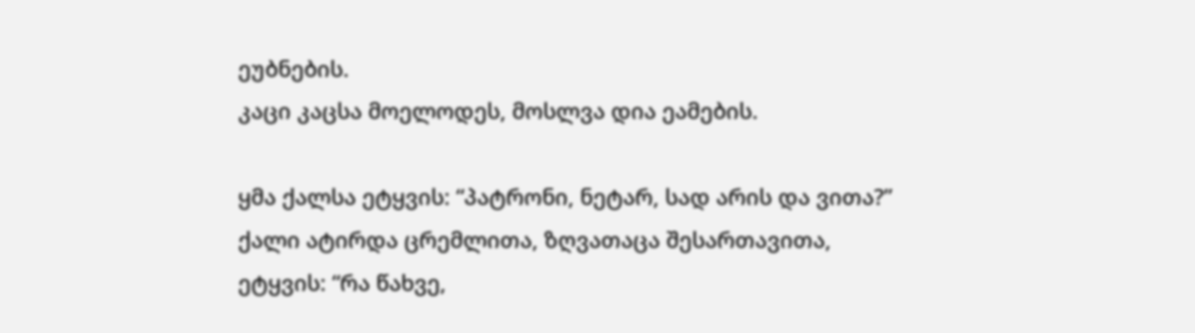ეუბნების.
კაცი კაცსა მოელოდეს, მოსლვა დია ეამების.

ყმა ქალსა ეტყვის: “პატრონი, ნეტარ, სად არის და ვითა?”
ქალი ატირდა ცრემლითა, ზღვათაცა შესართავითა,
ეტყვის: “რა წახვე,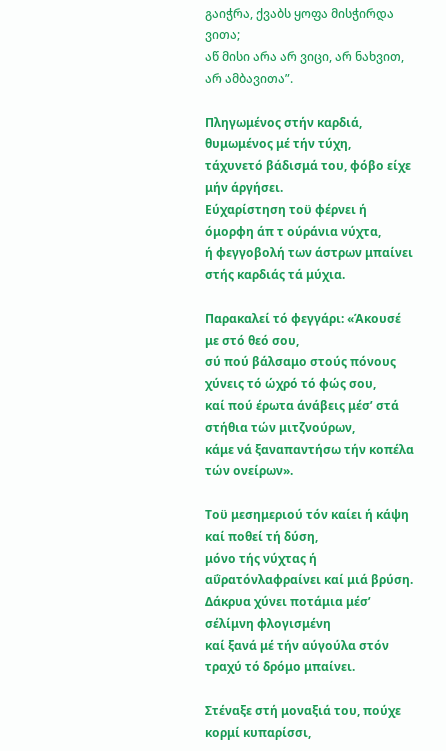გაიჭრა, ქვაბს ყოფა მისჭირდა ვითა;
აწ მისი არა არ ვიცი, არ ნახვით, არ ამბავითა”.

Πληγωμένος στήν καρδιά, θυμωμένος μέ τήν τύχη,
τάχυνετό βάδισμά του, φόβο είχε μήν άργήσει.
Εύχαρίστηση τοϋ φέρνει ή όμορφη άπ τ ούράνια νύχτα,
ή φεγγοβολή των άστρων μπαίνει στής καρδιάς τά μύχια.

Παρακαλεί τό φεγγάρι: «Άκουσέ με στό θεό σου,
σύ πού βάλσαμο στούς πόνους χύνεις τό ώχρό τό φώς σου,
καί πού έρωτα άνάβεις μέσ’ στά στήθια τών μιτζνούρων,
κάμε νά ξαναπαντήσω τήν κοπέλα τών ονείρων».

Τοϋ μεσημεριού τόν καίει ή κάψη καί ποθεί τή δύση,
μόνο τής νύχτας ή αΰρατόνλαφραίνει καί μιά βρύση.
Δάκρυα χύνει ποτάμια μέσ’ σέλίμνη φλογισμένη
καί ξανά μέ τήν αύγούλα στόν τραχύ τό δρόμο μπαίνει.

Στέναξε στή μοναξιά του, πούχε κορμί κυπαρίσσι,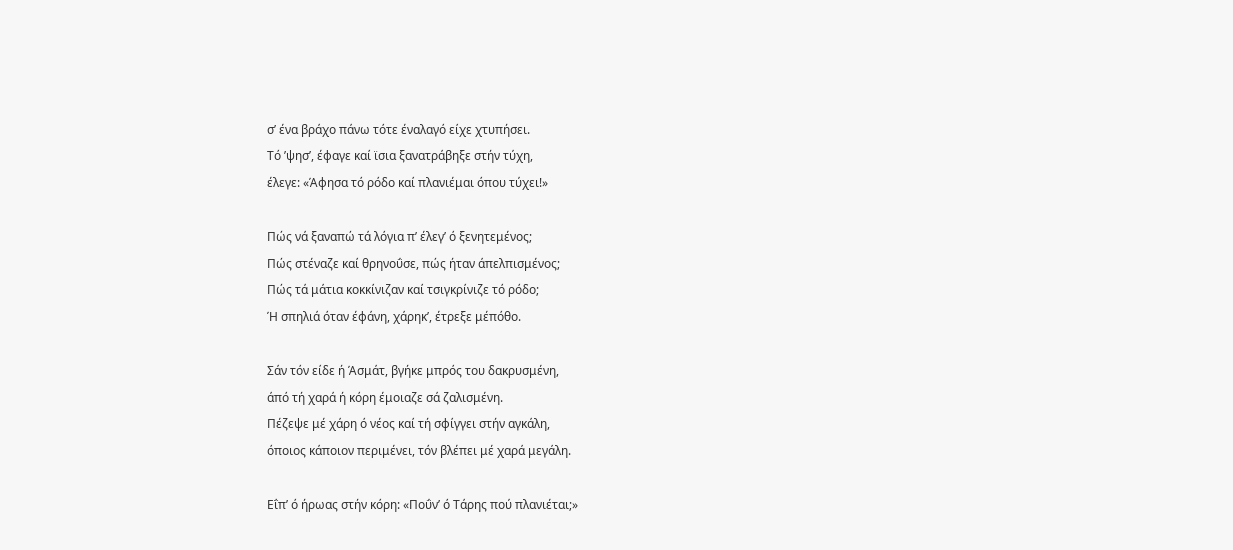σ’ ένα βράχο πάνω τότε έναλαγό είχε χτυπήσει.
Τό ’ψησ’, έφαγε καί ϊσια ξανατράβηξε στήν τύχη,
έλεγε: «Άφησα τό ρόδο καί πλανιέμαι όπου τύχει!»

Πώς νά ξαναπώ τά λόγια π’ έλεγ’ ό ξενητεμένος;
Πώς στέναζε καί θρηνοΰσε, πώς ήταν άπελπισμένος;
Πώς τά μάτια κοκκίνιζαν καί τσιγκρίνιζε τό ρόδο;
Ή σπηλιά όταν έφάνη, χάρηκ’, έτρεξε μέπόθο.

Σάν τόν είδε ή Άσμάτ, βγήκε μπρός του δακρυσμένη,
άπό τή χαρά ή κόρη έμοιαζε σά ζαλισμένη.
Πέζεψε μέ χάρη ό νέος καί τή σφίγγει στήν αγκάλη,
όποιος κάποιον περιμένει, τόν βλέπει μέ χαρά μεγάλη.

Εΐπ’ ό ήρωας στήν κόρη: «Ποΰν’ ό Τάρης πού πλανιέται;»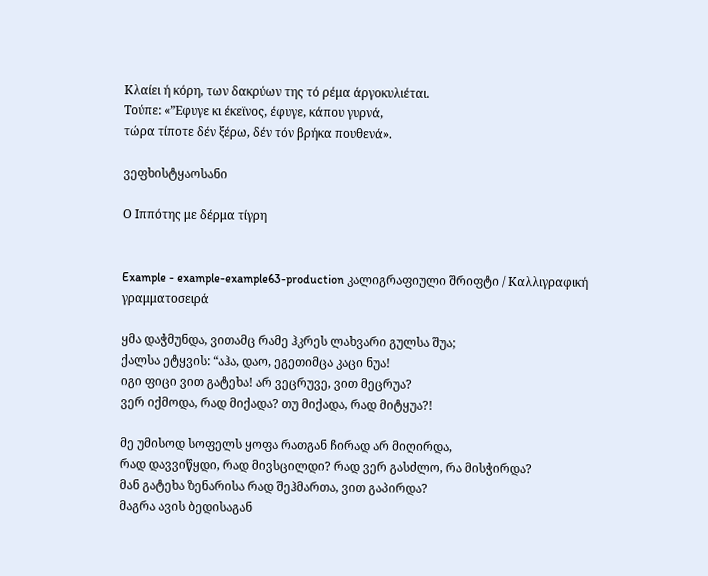Κλαίει ή κόρη, των δακρύων της τό ρέμα άργοκυλιέται.
Τούπε: «”Εφυγε κι έκεϊνος, έφυγε, κάπου γυρνά,
τώρα τίποτε δέν ξέρω, δέν τόν βρήκα πουθενά».

ვეფხისტყაოსანი

Ο Ιππότης με δέρμα τίγρη


Example - example-example63-production კალიგრაფიული შრიფტი / Καλλιγραφική γραμματοσειρά

ყმა დაჭმუნდა, ვითამც რამე ჰკრეს ლახვარი გულსა შუა;
ქალსა ეტყვის: “აჰა, დაო, ეგეთიმცა კაცი ნუა!
იგი ფიცი ვით გატეხა! არ ვეცრუვე, ვით მეცრუა?
ვერ იქმოდა, რად მიქადა? თუ მიქადა, რად მიტყუა?!

მე უმისოდ სოფელს ყოფა რათგან ჩირად არ მიღირდა,
რად დავვიწყდი, რად მივსცილდი? რად ვერ გასძლო, რა მისჭირდა?
მან გატეხა ზენარისა რად შეჰმართა, ვით გაპირდა?
მაგრა ავის ბედისაგან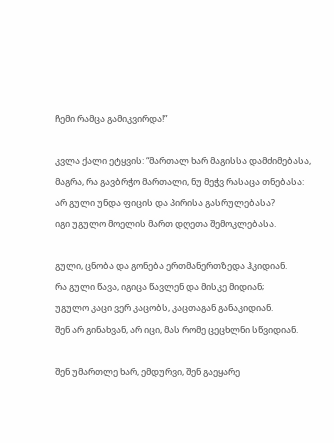ჩემი რამცა გამიკვირდა!”

კვლა ქალი ეტყვის: “მართალ ხარ მაგისსა დამძიმებასა,
მაგრა, რა გავბრჭო მართალი, ნუ მეჭვ რასაცა თნებასა:
არ გული უნდა ფიცის და პირისა გასრულებასა?
იგი უგულო მოელის მართ დღეთა შემოკლებასა.

გული, ცნობა და გონება ერთმანერთზედა ჰკიდიან.
რა გული წავა, იგიცა წავლენ და მისკე მიდიან;
უგულო კაცი ვერ კაცობს, კაცთაგან განაკიდიან.
შენ არ გინახვან, არ იცი, მას რომე ცეცხლნი სწვიდიან.

შენ უმართლე ხარ, ემდურვი, შენ გაეყარე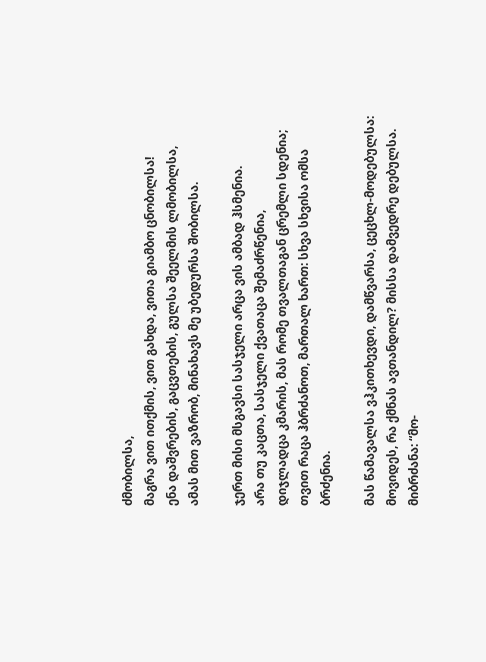ძმობილსა,
მაგრა ვით ითქმის, ვით გახდა, ვითა გიამბო ცნობილსა!
ენა დაშვრების, გაცვთების, გულსა შეელმის ლმობილსა,
ამას მით ვაზრობ, მინახავს მე უბედურსა შობილსა.

ჯერთ მისი მსგავსი სასჯელი არცა ვის ამბად ჰსმენია.
არა თუ კაცთა, სასჯელი ქვათაცა შემაძრწენია,
დიჯლადცა კმარის, მას რომე თვალთაგან ცრემლი სდენია;
თვით რაცა ჰბრძანოთ, მართალ ხართ: სხვა სხვისა ომსა ბრძენია.

მას წამავალსა ვჰკითხევდი, დამწვარსა, ცეცხლ-მოდებულსა:
მოვიდეს, რა ქმნას ავთანდილ? მისსა დამვედრე დებულსა.
მიბრძანა: “მო-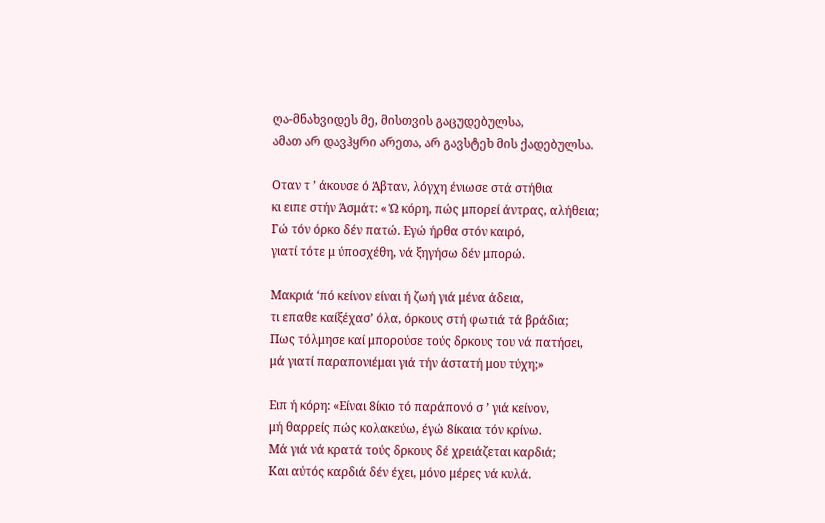ღა-მნახვიდეს მე, მისთვის გაცუდებულსა,
ამათ არ დავჰყრი არეთა, არ გავსტეხ მის ქადებულსა.

Οταν τ ’ άκουσε ό Άβταν, λόγχη ένιωσε στά στήθια
κι ειπε στήν Άσμάτ: « Ώ κόρη, πώς μπορεί άντρας, αλήθεια;
Γώ τόν όρκο δέν πατώ. Εγώ ήρθα στόν καιρό,
γιατί τότε μ ύποσχέθη, νά ξηγήσω δέν μπορώ.

Μακριά ‘πό κείνον είναι ή ζωή γιά μένα άδεια,
τι επαθε καίξέχασ’ όλα, όρκους στή φωτιά τά βράδια;
Πως τόλμησε καί μπορούσε τούς δρκους του νά πατήσει,
μά γιατί παραπονιέμαι γιά τήν άστατή μου τύχη;»

Ειπ ή κόρη: «Είναι 8ίκιο τό παράπονό σ ’ γιά κείνον,
μή θαρρείς πώς κολακεύω, έγώ 8ίκαια τόν κρίνω.
Μά γιά νά κρατά τούς δρκους δέ χρειάζεται καρδιά;
Και αύτός καρδιά δέν έχει, μόνο μέρες νά κυλά.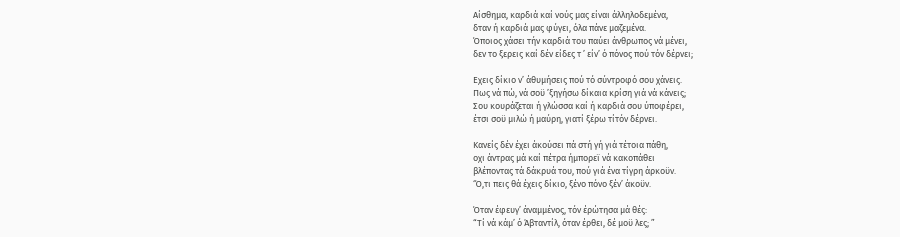Αίσθημα, καρδιά καί νούς μας είναι άλληλοδεμένα,
δταν ή καρδιά μας φύγει, όλα πάνε μαζεμένα.
Όποιος χάσει τήν καρδιά του παύει άνθρωπος νά μένει,
δεν το ξερεις καί δέν είδες τ ’ είν’ ό πόνος πού τόν δέρνει;

Εχεις δίκιο ν’ άθυμήσεις πού τό σύντροφό σου χάνεις.
Πως νά πώ, νά σοϋ ’ξηγήσω δίκαια κρίση γιά νά κάνεις;
Σου κουράζεται ή γλώσσα καί ή καρδιά σου ύποφέρει,
έτσι σοϋ μιλώ ή μαύρη, γιατί ξέρω τίτόν δέρνει.

Κανείς δέν έχει άκούσει πά στή γή γιά τέτοια πάθη,
οχι άντρας μά καί πέτρα ήμπορεϊ νά κακοπάθει
βλέποντας τά δάκρυά του, πού γιά ένα τίγρη άρκοϋν.
‘Ό,τι πεις θά έχεις δίκιο, ξένο πόνο ξέν’ άκοϋν.

Όταν έφευγ’ άναμμένος, τόν έρώτησα μά θές:
“Τί νά κάμ’ ό Άβταντίλ, όταν έρθει, δέ μοϋ λες; ”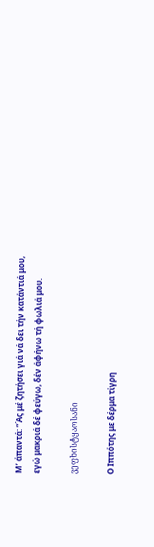Μ’ άπαντά: “Άς μέ ζητήσει γιά νά δει τήν κατάντιά μου,
εγώ μακριά δέ φεύγω, δέν άφήνω τή φωλιά μου.

ვეფხისტყაოსანი

Ο Ιππότης με δέρμα τίγρη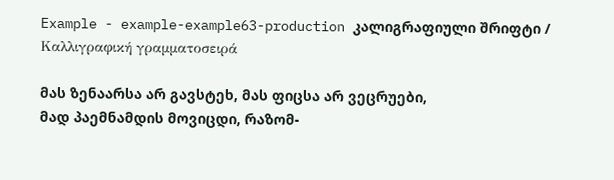Example - example-example63-production კალიგრაფიული შრიფტი / Καλλιγραφική γραμματοσειρά

მას ზენაარსა არ გავსტეხ, მას ფიცსა არ ვეცრუები,
მად პაემნამდის მოვიცდი, რაზომ-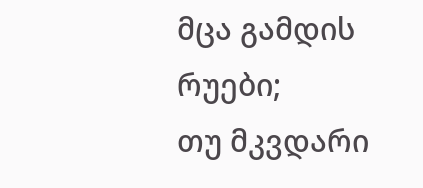მცა გამდის რუები;
თუ მკვდარი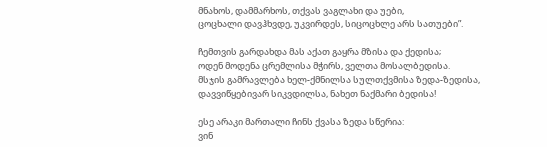მნახოს, დამმარხოს, თქვას ვაგლახი და უები,
ცოცხალი დავჰხვდე, უკვირდეს, სიცოცხლე არს სათუები”.

ჩემთვის გარდახდა მას აქათ გაყრა მზისა და ქედისა;
ოდენ მოდენა ცრემლისა მჭირს, ველთა მოსალბედისა.
მსჯის გამრავლება ხელ-ქმნილსა სულთქვმისა ზედა-ზედისა,
დავვიწყებივარ სიკვდილსა, ნახეთ ნაქმარი ბედისა!

ესე არაკი მართალი ჩინს ქვასა ზედა სწერია:
ვინ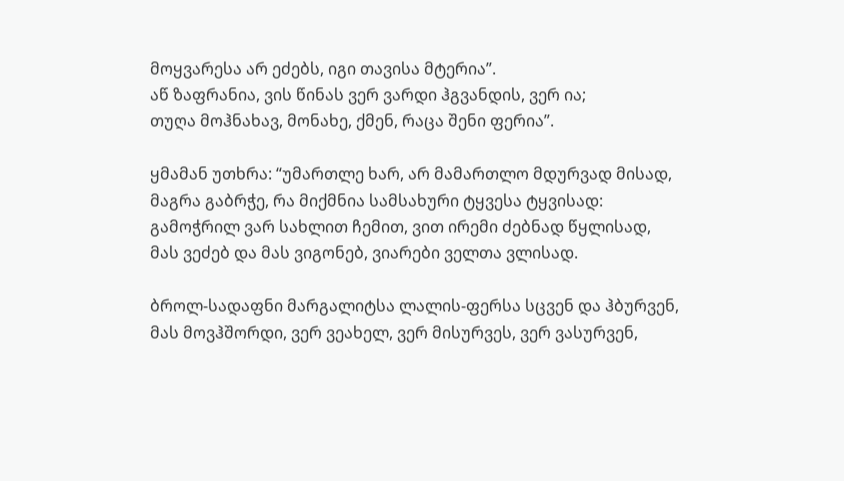მოყვარესა არ ეძებს, იგი თავისა მტერია”.
აწ ზაფრანია, ვის წინას ვერ ვარდი ჰგვანდის, ვერ ია;
თუღა მოჰნახავ, მონახე, ქმენ, რაცა შენი ფერია”.

ყმამან უთხრა: “უმართლე ხარ, არ მამართლო მდურვად მისად,
მაგრა გაბრჭე, რა მიქმნია სამსახური ტყვესა ტყვისად:
გამოჭრილ ვარ სახლით ჩემით, ვით ირემი ძებნად წყლისად,
მას ვეძებ და მას ვიგონებ, ვიარები ველთა ვლისად.

ბროლ-სადაფნი მარგალიტსა ლალის-ფერსა სცვენ და ჰბურვენ,
მას მოვჰშორდი, ვერ ვეახელ, ვერ მისურვეს, ვერ ვასურვენ,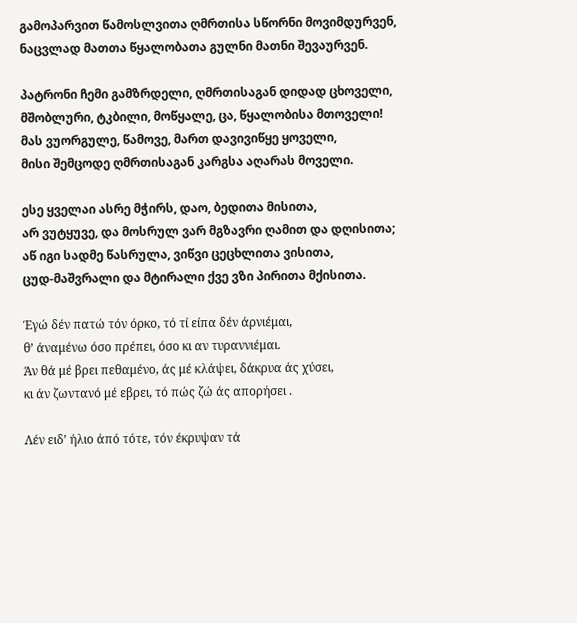გამოპარვით წამოსლვითა ღმრთისა სწორნი მოვიმდურვენ,
ნაცვლად მათთა წყალობათა გულნი მათნი შევაურვენ.

პატრონი ჩემი გამზრდელი, ღმრთისაგან დიდად ცხოველი,
მშობლური, ტკბილი, მოწყალე, ცა, წყალობისა მთოველი!
მას ვუორგულე, წამოვე, მართ დავივიწყე ყოველი,
მისი შემცოდე ღმრთისაგან კარგსა აღარას მოველი.

ესე ყველაი ასრე მჭირს, დაო, ბედითა მისითა,
არ ვუტყუვე, და მოსრულ ვარ მგზავრი ღამით და დღისითა;
აწ იგი სადმე წასრულა, ვიწვი ცეცხლითა ვისითა,
ცუდ-მაშვრალი და მტირალი ქვე ვზი პირითა მქისითა.

Έγώ δέν πατώ τόν όρκο, τό τί είπα δέν άρνιέμαι,
θ’ άναμένω όσο πρέπει, όσο κι αν τυραννιέμαι.
Άν θά μέ βρει πεθαμένο, άς μέ κλάψει, δάκρυα άς χύσει,
κι άν ζωντανό μέ εβρει, τό πώς ζώ άς απορήσει .

Λέν ειδ’ ήλιο άπό τότε, τόν έκρυψαν τά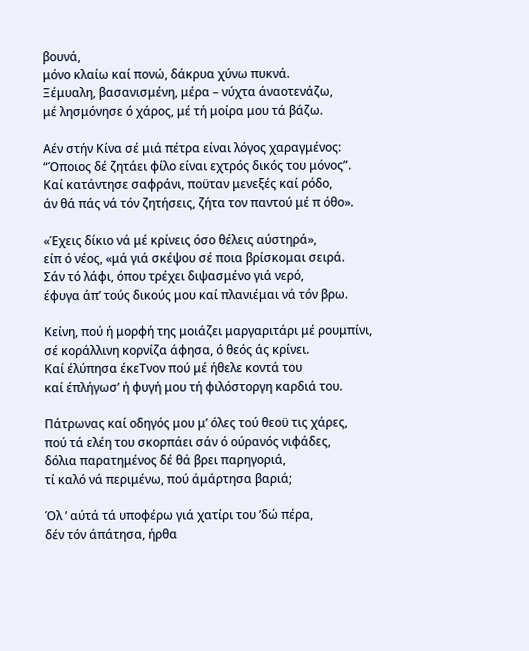βουνά,
μόνο κλαίω καί πονώ, δάκρυα χύνω πυκνά.
Ξέμυαλη, βασανισμένη, μέρα – νύχτα άναοτενάζω,
μέ λησμόνησε ό χάρος, μέ τή μοίρα μου τά βάζω.

Αέν στήν Κίνα σέ μιά πέτρα είναι λόγος χαραγμένος:
“Όποιος δέ ζητάει φίλο είναι εχτρός δικός του μόνος”.
Καί κατάντησε σαφράνι, ποϋταν μενεξές καί ρόδο,
άν θά πάς νά τόν ζητήσεις, ζήτα τον παντού μέ π όθο».

«Έχεις δίκιο νά μέ κρίνεις όσο θέλεις αύστηρά»,
είπ ό νέος, «μά γιά σκέψου σέ ποια βρίσκομαι σειρά.
Σάν τό λάφι, όπου τρέχει διψασμένο γιά νερό,
έφυγα άπ’ τούς δικούς μου καί πλανιέμαι νά τόν βρω.

Κείνη, πού ή μορφή της μοιάζει μαργαριτάρι μέ ρουμπίνι,
σέ κοράλλινη κορνίζα άφησα, ό θεός άς κρίνει.
Καί έλύπησα έκεΤνον πού μέ ήθελε κοντά του
καί έπλήγωσ’ ή φυγή μου τή φιλόστοργη καρδιά του.

Πάτρωνας καί οδηγός μου μ’ όλες τού θεοϋ τις χάρες,
πού τά ελέη του σκορπάει σάν ό ούρανός νιφάδες,
δόλια παρατημένος δέ θά βρει παρηγοριά,
τί καλό νά περιμένω, πού άμάρτησα βαριά;

Όλ ’ αύτά τά υποφέρω γιά χατίρι του ’δώ πέρα,
δέν τόν άπάτησα, ήρθα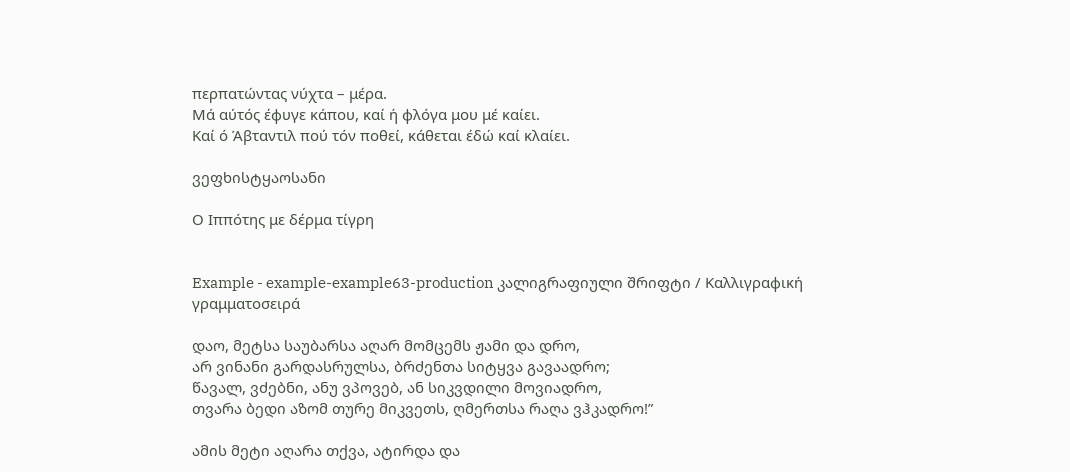περπατώντας νύχτα – μέρα.
Μά αύτός έφυγε κάπου, καί ή φλόγα μου μέ καίει.
Καί ό Άβταντιλ πού τόν ποθεί, κάθεται έδώ καί κλαίει.

ვეფხისტყაოსანი

Ο Ιππότης με δέρμα τίγρη


Example - example-example63-production კალიგრაფიული შრიფტი / Καλλιγραφική γραμματοσειρά

დაო, მეტსა საუბარსა აღარ მომცემს ჟამი და დრო,
არ ვინანი გარდასრულსა, ბრძენთა სიტყვა გავაადრო;
წავალ, ვძებნი, ანუ ვპოვებ, ან სიკვდილი მოვიადრო,
თვარა ბედი აზომ თურე მიკვეთს, ღმერთსა რაღა ვჰკადრო!”

ამის მეტი აღარა თქვა, ატირდა და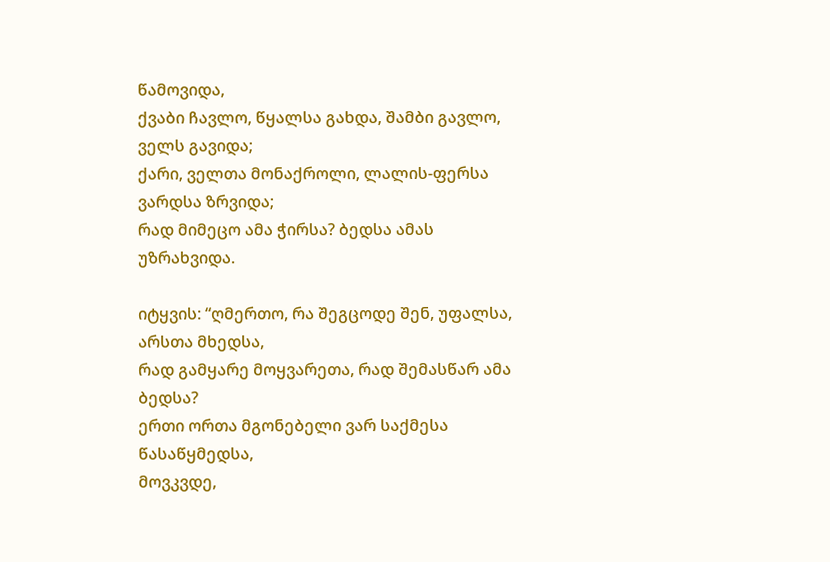წამოვიდა,
ქვაბი ჩავლო, წყალსა გახდა, შამბი გავლო, ველს გავიდა;
ქარი, ველთა მონაქროლი, ლალის-ფერსა ვარდსა ზრვიდა;
რად მიმეცო ამა ჭირსა? ბედსა ამას უზრახვიდა.

იტყვის: “ღმერთო, რა შეგცოდე შენ, უფალსა, არსთა მხედსა,
რად გამყარე მოყვარეთა, რად შემასწარ ამა ბედსა?
ერთი ორთა მგონებელი ვარ საქმესა წასაწყმედსა,
მოვკვდე,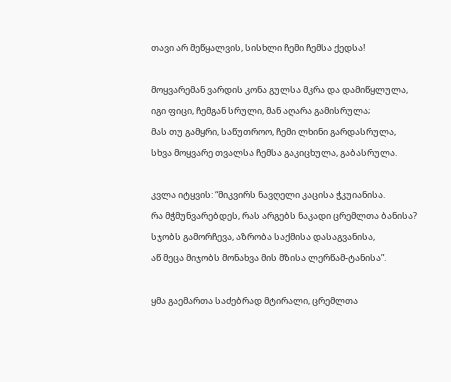თავი არ მეწყალვის, სისხლი ჩემი ჩემსა ქედსა!

მოყვარემან ვარდის კონა გულსა მკრა და დამიწყლულა,
იგი ფიცი, ჩემგან სრული, მან აღარა გამისრულა;
მას თუ გამყრი, საწუთროო, ჩემი ლხინი გარდასრულა,
სხვა მოყვარე თვალსა ჩემსა გაკიცხულა, გაბასრულა.

კვლა იტყვის: “მიკვირს ნავღელი კაცისა ჭკუიანისა.
რა მჭმუნვარებდეს, რას არგებს ნაკადი ცრემლთა ბანისა?
სჯობს გამორჩევა, აზრობა საქმისა დასაგვანისა,
აწ მეცა მიჯობს მონახვა მის მზისა ლერწამ-ტანისა”.

ყმა გაემართა საძებრად მტირალი, ცრემლთა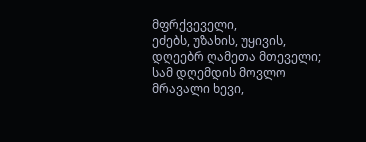მფრქვეველი,
ეძებს, უზახის, უყივის, დღეებრ ღამეთა მთეველი;
სამ დღემდის მოვლო მრავალი ხევი,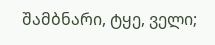შამბნარი, ტყე, ველი;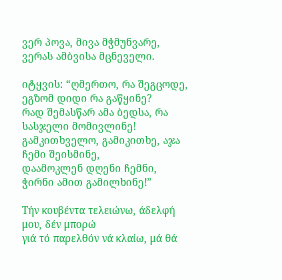ვერ პოვა, მივა მჭმუნვარე, ვერას ამბვისა მცნეველი.

იტყვის: “ღმერთო, რა შეგცოდე, ეგზომ დიდი რა გაწყინე?
რად შემასწარ ამა ბედსა, რა სასჯელი მომივლინე!
გამკითხველო, გამიკითხე, აჯა ჩემი შეისმინე,
დაამოკლენ დღენი ჩემნი, ჭირნი ამით გამილხინე!”

Τήν κουβέντα τελειώνω, άδελφή μου, δέν μπορώ
γιά τό παρελθόν νά κλαίω, μά θά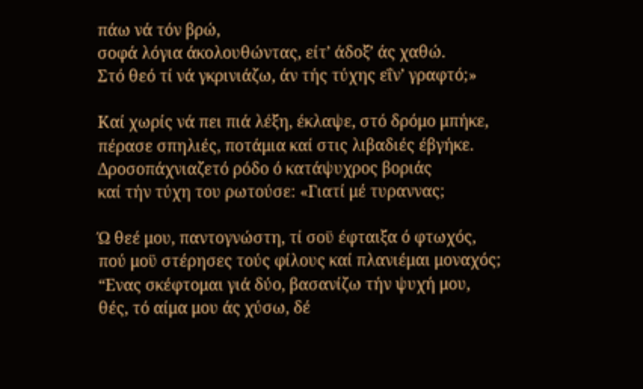πάω νά τόν βρώ,
σοφά λόγια άκολουθώντας, είτ’ άδοξ’ άς χαθώ.
Στό θεό τί νά γκρινιάζω, άν τής τύχης εΐν’ γραφτό;»

Καί χωρίς νά πει πιά λέξη, έκλαψε, στό δρόμο μπήκε,
πέρασε σπηλιές, ποτάμια καί στις λιβαδιές έβγήκε.
Δροσοπάχνιαζετό ρόδο ό κατάψυχρος βοριάς
καί τήν τύχη του ρωτούσε: «Γιατί μέ τυραννας;

Ώ θεέ μου, παντογνώστη, τί σοϋ έφταιξα ό φτωχός,
πού μοϋ στέρησες τούς φίλους καί πλανιέμαι μοναχός;
“Ενας σκέφτομαι γιά δύο, βασανίζω τήν ψυχή μου,
θές, τό αίμα μου άς χύσω, δέ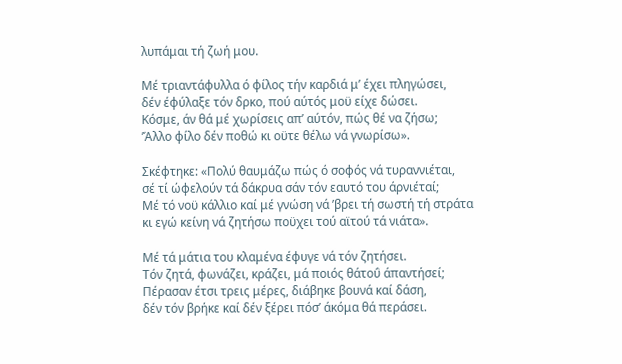λυπάμαι τή ζωή μου.

Μέ τριαντάφυλλα ό φίλος τήν καρδιά μ’ έχει πληγώσει,
δέν έφύλαξε τόν δρκο, πού αύτός μοϋ είχε δώσει.
Κόσμε, άν θά μέ χωρίσεις απ’ αύτόν, πώς θέ να ζήσω;
’Άλλο φίλο δέν ποθώ κι οϋτε θέλω νά γνωρίσω».

Σκέφτηκε: «Πολύ θαυμάζω πώς ό σοφός νά τυραννιέται,
σέ τί ώφελούν τά δάκρυα σάν τόν εαυτό του άρνιέταί;
Μέ τό νοϋ κάλλιο καί μέ γνώση νά ’βρει τή σωστή τή στράτα
κι εγώ κείνη νά ζητήσω ποϋχει τού αϊτού τά νιάτα».

Μέ τά μάτια του κλαμένα έφυγε νά τόν ζητήσει.
Τόν ζητά, φωνάζει, κράζει, μά ποιός θάτοΰ άπαντήσεί;
Πέρασαν έτσι τρεις μέρες, διάβηκε βουνά καί δάση,
δέν τόν βρήκε καί δέν ξέρει πόσ’ άκόμα θά περάσει.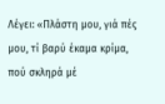Λέγει: «Πλάστη μου, γιά πές μου, τί βαρύ έκαμα κρίμα,
πού σκληρά μέ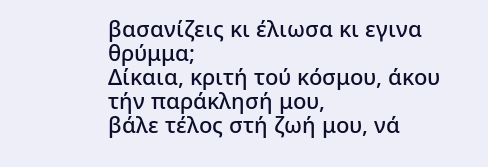βασανίζεις κι έλιωσα κι εγινα θρύμμα;
Δίκαια, κριτή τού κόσμου, άκου τήν παράκλησή μου,
βάλε τέλος στή ζωή μου, νά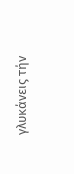γλυκάνεις τήν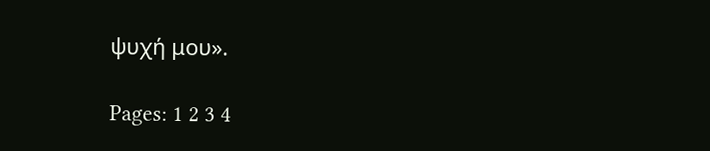ψυχή μου».

Pages: 1 2 3 4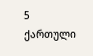5
ქართული